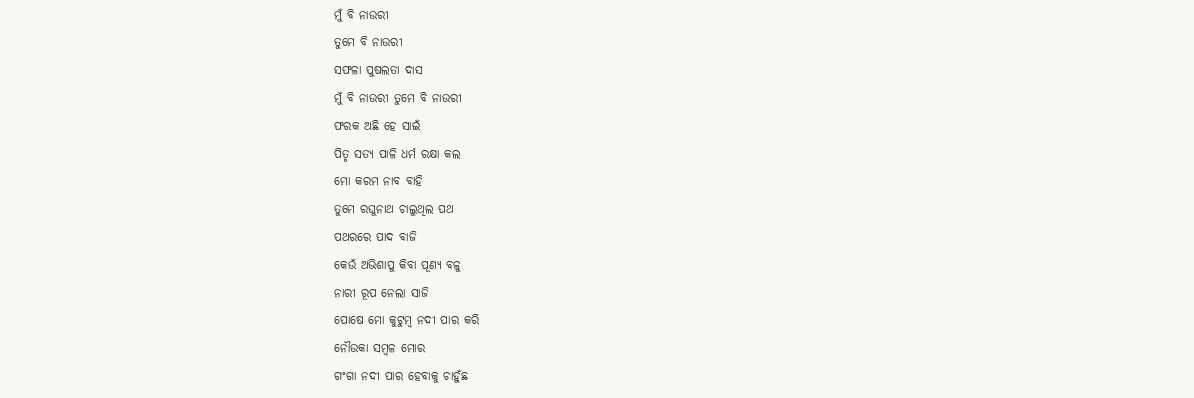ମୁଁ ବି ନାଉରୀ
ତୁମେ ବି ନାଉରୀ
ସଫଳା ପୁଷଲତା ଦାସ
ମୁଁ ବି ନାଉରୀ ତୁମେ ବି ନାଉରୀ
ଫରକ ଅଛି ହେ ସାଇଁ
ପିତୃ ସତ୍ୟ ପାଳି ଧର୍ମ ରକ୍ଷା କଲ
ମୋ କରମ ନାବ ବାହି
ତୁମେ ରଘୁନାଥ ଚାଲୁଥିଲ ପଥ
ପଥରରେ ପାଦ ବାଜି
କେଉଁ ଅଭିଶାପୁ କିବା ପୂଣ୍ୟ ବଳୁ
ନାରୀ ରୂପ ନେଲା ସାଜି
ପୋଷେ ମୋ କୁଟୁମ୍ବ ନଦୀ ପାର କରି
ନୌଉକା ସମ୍ୱଳ ମୋର
ଗଂଗା ନଦୀ ପାର ହେବାକୁ ଚାହୁଁଛ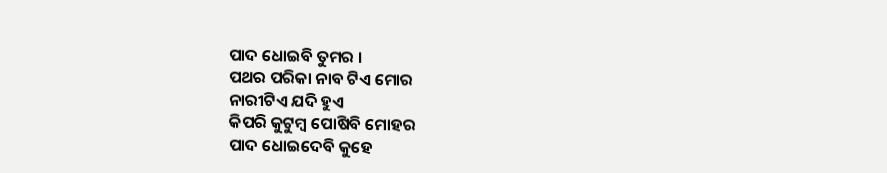ପାଦ ଧୋଇବି ତୁମର ।
ପଥର ପରିକା ନାବ ଟିଏ ମୋର
ନାରୀଟିଏ ଯଦି ହୁଏ
କିପରି କୁଟୁମ୍ବ ପୋଷିବି ମୋହର
ପାଦ ଧୋଇଦେବି କୁହେ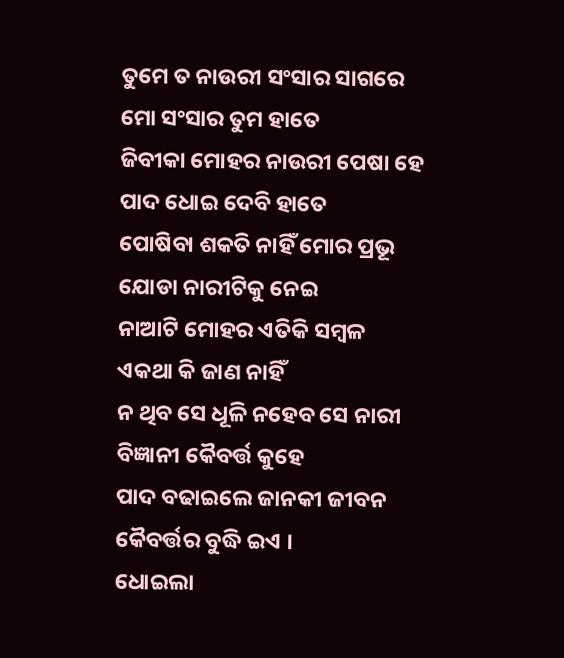ତୁମେ ତ ନାଉରୀ ସଂସାର ସାଗରେ
ମୋ ସଂସାର ତୁମ ହାତେ
ଜିବୀକା ମୋହର ନାଉରୀ ପେଷା ହେ
ପାଦ ଧୋଇ ଦେବି ହାତେ
ପୋଷିବା ଶକତି ନାହିଁ ମୋର ପ୍ରଭୂ
ଯୋଡା ନାରୀଟିକୁ ନେଇ
ନାଆଟି ମୋହର ଏତିକି ସମ୍ୱଳ
ଏକଥା କି ଜାଣ ନାହିଁ
ନ ଥିବ ସେ ଧୂଳି ନହେବ ସେ ନାରୀ
ବିଜ୍ଞାନୀ କୈବର୍ତ୍ତ କୁହେ
ପାଦ ବଢାଇଲେ ଜାନକୀ ଜୀବନ
କୈବର୍ତ୍ତର ବୁଦ୍ଧି ଇଏ ।
ଧୋଇଲା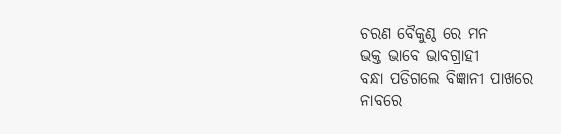ଚରଣ ବୈକୁଣ୍ଠ ରେ ମନ
ଭକ୍ତ ଭାବେ ଭାବଗ୍ରାହୀ
ବନ୍ଧା ପଡିଗଲେ ବିଜ୍ଞାନୀ ପାଖରେ
ନାବରେ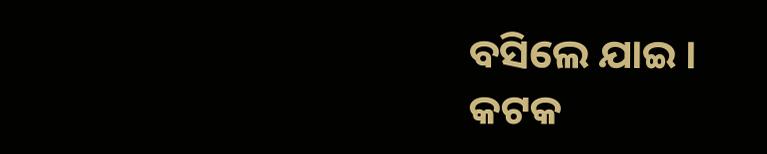ବସିଲେ ଯାଇ ।
କଟକ